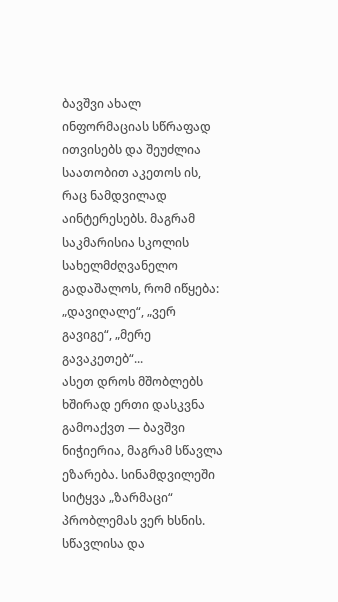ბავშვი ახალ ინფორმაციას სწრაფად ითვისებს და შეუძლია საათობით აკეთოს ის, რაც ნამდვილად აინტერესებს. მაგრამ საკმარისია სკოლის სახელმძღვანელო გადაშალოს, რომ იწყება: „დავიღალე“, „ვერ გავიგე“, „მერე გავაკეთებ“...
ასეთ დროს მშობლებს ხშირად ერთი დასკვნა გამოაქვთ — ბავშვი ნიჭიერია, მაგრამ სწავლა ეზარება. სინამდვილეში სიტყვა „ზარმაცი“ პრობლემას ვერ ხსნის. სწავლისა და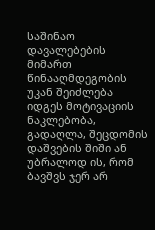საშინაო დავალებების მიმართ წინააღმდეგობის უკან შეიძლება იდგეს მოტივაციის ნაკლებობა, გადაღლა, შეცდომის დაშვების შიში ან უბრალოდ ის, რომ ბავშვს ჯერ არ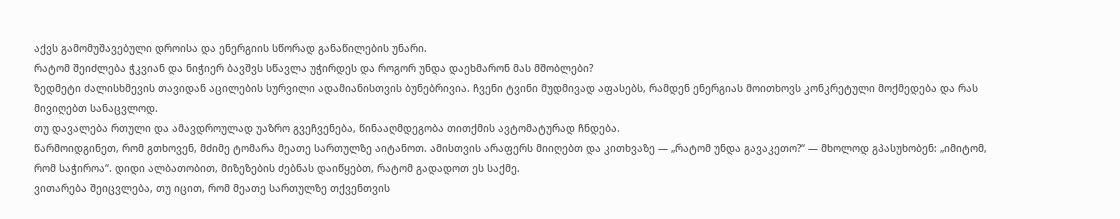აქვს გამომუშავებული დროისა და ენერგიის სწორად განაწილების უნარი.
რატომ შეიძლება ჭკვიან და ნიჭიერ ბავშვს სწავლა უჭირდეს და როგორ უნდა დაეხმარონ მას მშობლები?
ზედმეტი ძალისხმევის თავიდან აცილების სურვილი ადამიანისთვის ბუნებრივია. ჩვენი ტვინი მუდმივად აფასებს, რამდენ ენერგიას მოითხოვს კონკრეტული მოქმედება და რას მივიღებთ სანაცვლოდ.
თუ დავალება რთული და ამავდროულად უაზრო გვეჩვენება, წინააღმდეგობა თითქმის ავტომატურად ჩნდება.
წარმოიდგინეთ, რომ გთხოვენ, მძიმე ტომარა მეათე სართულზე აიტანოთ. ამისთვის არაფერს მიიღებთ და კითხვაზე — „რატომ უნდა გავაკეთო?“ — მხოლოდ გპასუხობენ: „იმიტომ, რომ საჭიროა“. დიდი ალბათობით, მიზეზების ძებნას დაიწყებთ, რატომ გადადოთ ეს საქმე.
ვითარება შეიცვლება, თუ იცით, რომ მეათე სართულზე თქვენთვის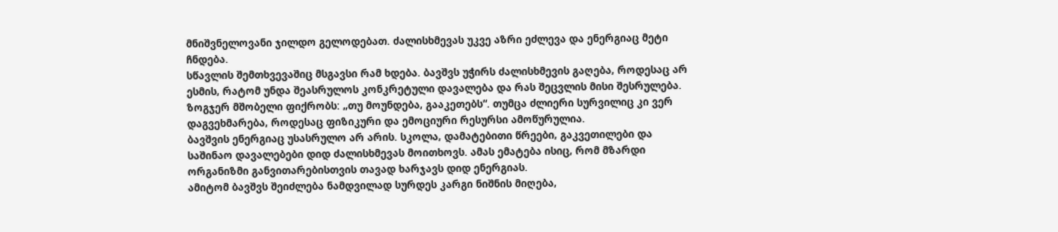მნიშვნელოვანი ჯილდო გელოდებათ. ძალისხმევას უკვე აზრი ეძლევა და ენერგიაც მეტი ჩნდება.
სწავლის შემთხვევაშიც მსგავსი რამ ხდება. ბავშვს უჭირს ძალისხმევის გაღება, როდესაც არ ესმის, რატომ უნდა შეასრულოს კონკრეტული დავალება და რას შეცვლის მისი შესრულება.
ზოგჯერ მშობელი ფიქრობს: „თუ მოუნდება, გააკეთებს“. თუმცა ძლიერი სურვილიც კი ვერ დაგვეხმარება, როდესაც ფიზიკური და ემოციური რესურსი ამოწურულია.
ბავშვის ენერგიაც უსასრულო არ არის. სკოლა, დამატებითი წრეები, გაკვეთილები და საშინაო დავალებები დიდ ძალისხმევას მოითხოვს. ამას ემატება ისიც, რომ მზარდი ორგანიზმი განვითარებისთვის თავად ხარჯავს დიდ ენერგიას.
ამიტომ ბავშვს შეიძლება ნამდვილად სურდეს კარგი ნიშნის მიღება,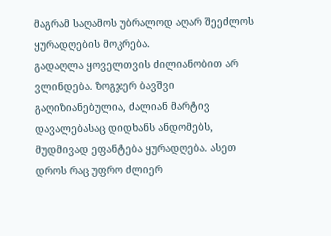მაგრამ საღამოს უბრალოდ აღარ შეეძლოს ყურადღების მოკრება.
გადაღლა ყოველთვის ძილიანობით არ ვლინდება. ზოგჯერ ბავშვი გაღიზიანებულია, ძალიან მარტივ დავალებასაც დიდხანს ანდომებს, მუდმივად ეფანტება ყურადღება. ასეთ დროს რაც უფრო ძლიერ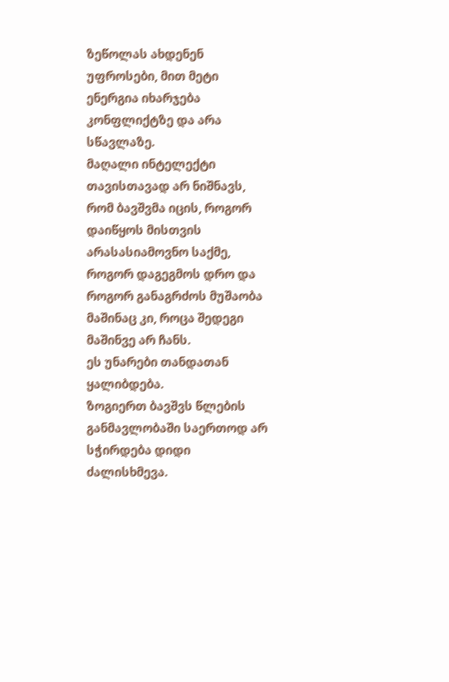ზეწოლას ახდენენ უფროსები, მით მეტი ენერგია იხარჯება კონფლიქტზე და არა სწავლაზე.
მაღალი ინტელექტი თავისთავად არ ნიშნავს, რომ ბავშვმა იცის, როგორ დაიწყოს მისთვის არასასიამოვნო საქმე, როგორ დაგეგმოს დრო და როგორ განაგრძოს მუშაობა მაშინაც კი, როცა შედეგი მაშინვე არ ჩანს.
ეს უნარები თანდათან ყალიბდება.
ზოგიერთ ბავშვს წლების განმავლობაში საერთოდ არ სჭირდება დიდი ძალისხმევა.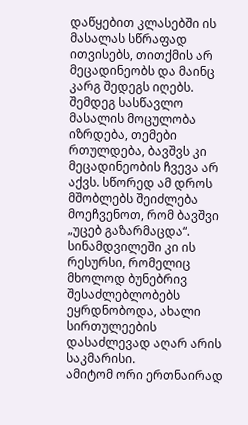დაწყებით კლასებში ის მასალას სწრაფად ითვისებს, თითქმის არ მეცადინეობს და მაინც კარგ შედეგს იღებს.
შემდეგ სასწავლო მასალის მოცულობა იზრდება, თემები რთულდება, ბავშვს კი მეცადინეობის ჩვევა არ აქვს. სწორედ ამ დროს მშობლებს შეიძლება მოეჩვენოთ, რომ ბავშვი „უცებ გაზარმაცდა“. სინამდვილეში კი ის რესურსი, რომელიც მხოლოდ ბუნებრივ შესაძლებლობებს ეყრდნობოდა, ახალი სირთულეების დასაძლევად აღარ არის საკმარისი.
ამიტომ ორი ერთნაირად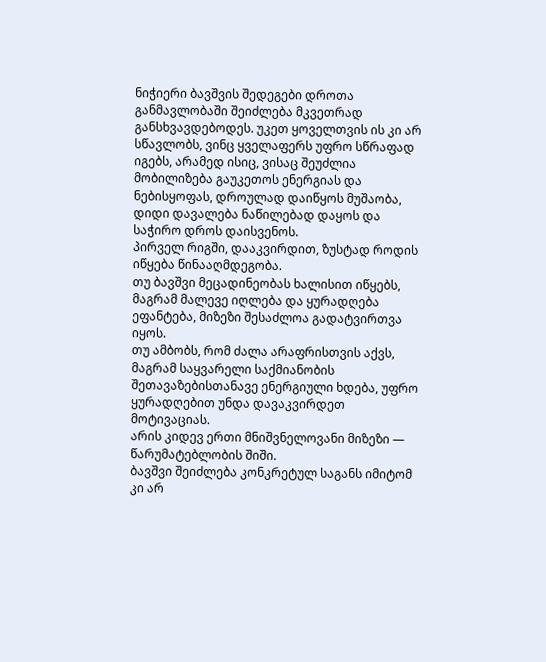ნიჭიერი ბავშვის შედეგები დროთა განმავლობაში შეიძლება მკვეთრად განსხვავდებოდეს. უკეთ ყოველთვის ის კი არ სწავლობს, ვინც ყველაფერს უფრო სწრაფად იგებს, არამედ ისიც, ვისაც შეუძლია მობილიზება გაუკეთოს ენერგიას და ნებისყოფას, დროულად დაიწყოს მუშაობა, დიდი დავალება ნაწილებად დაყოს და საჭირო დროს დაისვენოს.
პირველ რიგში, დააკვირდით, ზუსტად როდის იწყება წინააღმდეგობა.
თუ ბავშვი მეცადინეობას ხალისით იწყებს, მაგრამ მალევე იღლება და ყურადღება ეფანტება, მიზეზი შესაძლოა გადატვირთვა იყოს.
თუ ამბობს, რომ ძალა არაფრისთვის აქვს, მაგრამ საყვარელი საქმიანობის შეთავაზებისთანავე ენერგიული ხდება, უფრო ყურადღებით უნდა დავაკვირდეთ მოტივაციას.
არის კიდევ ერთი მნიშვნელოვანი მიზეზი — წარუმატებლობის შიში.
ბავშვი შეიძლება კონკრეტულ საგანს იმიტომ კი არ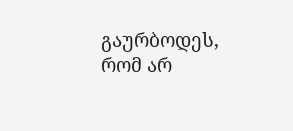გაურბოდეს, რომ არ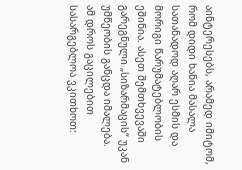აინტერესებს, არამედ იმიტომ, რომ დიდი ხანია მასალა სათანადოდ აღარ ესმის და მორიგი წარუმატებლობის ეშინია. ასეთ შემთხვევაში გარეგნული „სიზარმაცის“ უკან უმწეობის განცდა იმალება.
ამ დროს გაცილებით სასარგებლოა ვკითხოთ: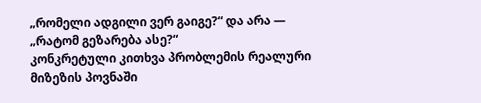„რომელი ადგილი ვერ გაიგე?“ და არა — „რატომ გეზარება ასე?“
კონკრეტული კითხვა პრობლემის რეალური მიზეზის პოვნაში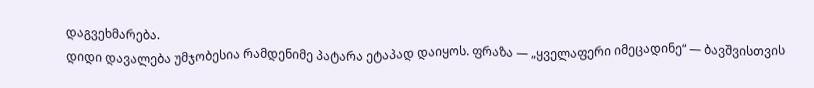დაგვეხმარება.
დიდი დავალება უმჯობესია რამდენიმე პატარა ეტაპად დაიყოს. ფრაზა — „ყველაფერი იმეცადინე“ — ბავშვისთვის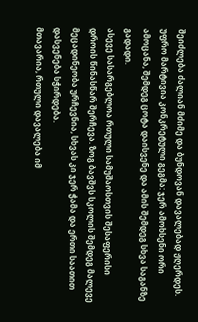შეიძლება ძალიან მძიმე და ბუნდოვან დავალებად ჟღერდეს.
უფრო მარტივია კონკრეტული გეგმა: ჯერ ამოხსენი ორი ამოცანა, შემდეგ ცოტა დაისვენე და ამის შემდეგ სხვა საგანზე გადადი.
ასევე სასარგებლოა რთული სამუშაოსთვის შესაფერისი დროის წინასწარ შერჩევა. ზოგ ბავშვს სკოლის შემდეგ მალევე მეცადინეობა ურჩევნია, სხვას კი ჯერ ჭამა და ერთი საათით დასვენება სჭირდება.
მთავარია, რთული დავალება იმ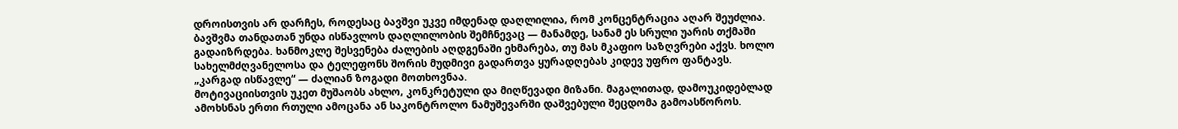დროისთვის არ დარჩეს, როდესაც ბავშვი უკვე იმდენად დაღლილია, რომ კონცენტრაცია აღარ შეუძლია.
ბავშვმა თანდათან უნდა ისწავლოს დაღლილობის შემჩნევაც — მანამდე, სანამ ეს სრული უარის თქმაში გადაიზრდება. ხანმოკლე შესვენება ძალების აღდგენაში ეხმარება, თუ მას მკაფიო საზღვრები აქვს. ხოლო სახელმძღვანელოსა და ტელეფონს შორის მუდმივი გადართვა ყურადღებას კიდევ უფრო ფანტავს.
„კარგად ისწავლე“ — ძალიან ზოგადი მოთხოვნაა.
მოტივაციისთვის უკეთ მუშაობს ახლო, კონკრეტული და მიღწევადი მიზანი. მაგალითად, დამოუკიდებლად ამოხსნას ერთი რთული ამოცანა ან საკონტროლო ნამუშევარში დაშვებული შეცდომა გამოასწოროს.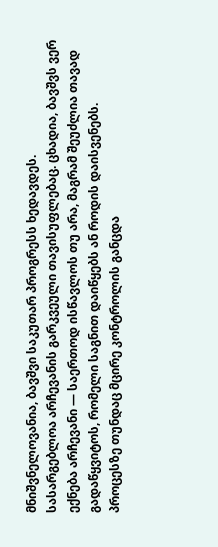მნიშვნელოვანია, ბავშვი საკუთარ პროგრესს ხედავდეს.
სასარგებლოა არჩევანის გარკვეული თავისუფლებაც. ცხადია, ბავშვს ვერ ექნება არჩევანი — საერთოდ ისწავლოს თუ არა, მაგრამ შეუძლია თავად გადაწყვიტოს, რომელი საგნით დაიწყებს ან როდის დაისვენებს.
პროცესზე თუნდაც მცირე კონტროლის განცდა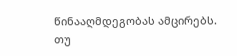წინააღმდეგობას ამცირებს.
თუ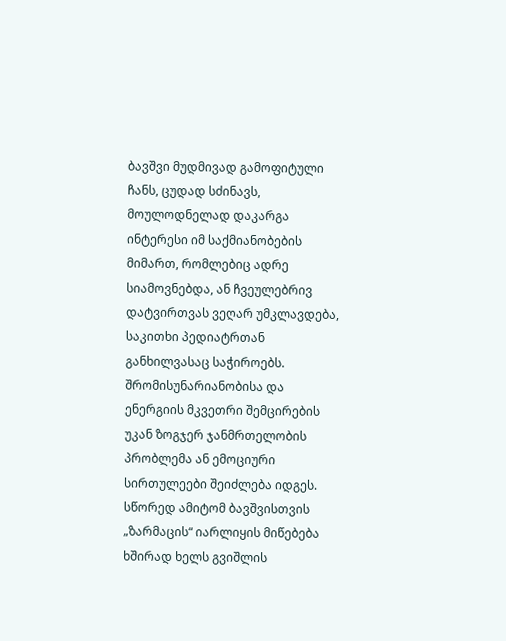ბავშვი მუდმივად გამოფიტული ჩანს, ცუდად სძინავს, მოულოდნელად დაკარგა ინტერესი იმ საქმიანობების მიმართ, რომლებიც ადრე სიამოვნებდა, ან ჩვეულებრივ დატვირთვას ვეღარ უმკლავდება, საკითხი პედიატრთან განხილვასაც საჭიროებს.
შრომისუნარიანობისა და ენერგიის მკვეთრი შემცირების უკან ზოგჯერ ჯანმრთელობის პრობლემა ან ემოციური სირთულეები შეიძლება იდგეს.
სწორედ ამიტომ ბავშვისთვის „ზარმაცის“ იარლიყის მიწებება ხშირად ხელს გვიშლის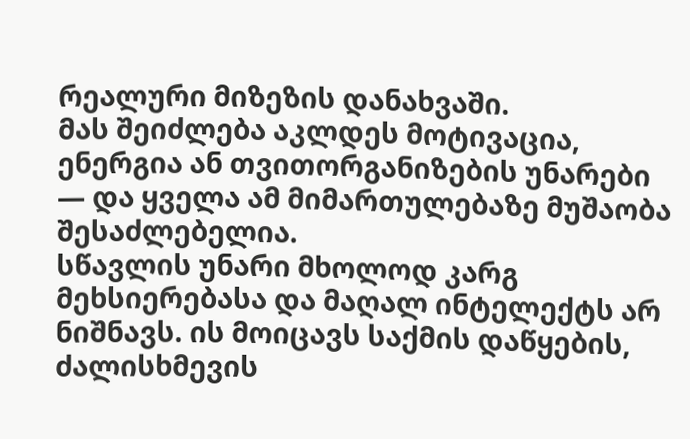რეალური მიზეზის დანახვაში.
მას შეიძლება აკლდეს მოტივაცია, ენერგია ან თვითორგანიზების უნარები — და ყველა ამ მიმართულებაზე მუშაობა შესაძლებელია.
სწავლის უნარი მხოლოდ კარგ მეხსიერებასა და მაღალ ინტელექტს არ ნიშნავს. ის მოიცავს საქმის დაწყების, ძალისხმევის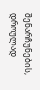შენარჩუნების, დროულად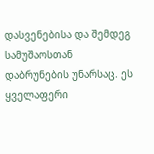დასვენებისა და შემდეგ სამუშაოსთან დაბრუნების უნარსაც. ეს ყველაფერი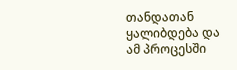თანდათან ყალიბდება და ამ პროცესში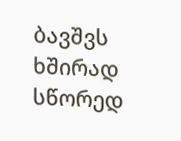ბავშვს ხშირად სწორედ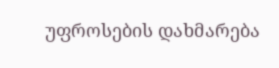უფროსების დახმარება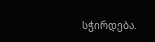სჭირდება.